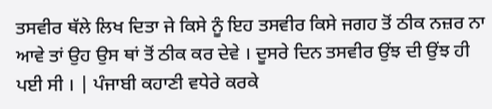ਤਸਵੀਰ ਥੱਲੇ ਲਿਖ ਦਿਤਾ ਜੇ ਕਿਸੇ ਨੂੰ ਇਹ ਤਸਵੀਰ ਕਿਸੇ ਜਗਹ ਤੋਂ ਠੀਕ ਨਜ਼ਰ ਨਾ ਆਵੇ ਤਾਂ ਉਹ ਉਸ ਥਾਂ ਤੋਂ ਠੀਕ ਕਰ ਦੇਵੇ । ਦੂਸਰੇ ਦਿਨ ਤਸਵੀਰ ਉਂਝ ਦੀ ਉਂਝ ਹੀ ਪਈ ਸੀ । | ਪੰਜਾਬੀ ਕਹਾਣੀ ਵਧੇਰੇ ਕਰਕੇ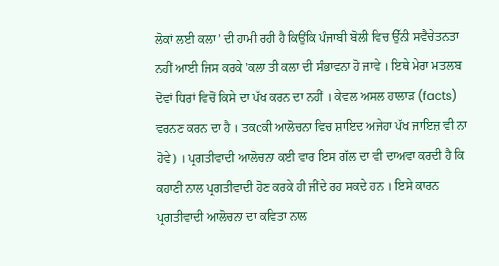ਲੋਕਾਂ ਲਈ ਕਲਾ’ ਦੀ ਹਾਮੀ ਰਹੀ ਹੈ ਕਿਉਂਕਿ ਪੰਜਾਬੀ ਬੋਲੀ ਵਿਚ ਉੱਨੀ ਸਵੈਚੇਤਨਤਾ ਨਹੀਂ ਆਈ ਜਿਸ ਕਰਕੇ 'ਕਲਾ ਤੀ ਕਲਾ ਦੀ ਸੰਭਾਵਨਾ ਹੋ ਜਾਵੇ । ਇਥੇ ਮੇਰਾ ਮਤਲਬ ਦੋਵਾਂ ਧਿਰਾਂ ਵਿਚੋਂ ਕਿਸੇ ਦਾ ਪੱਖ ਕਰਨ ਦਾ ਨਹੀਂ । ਕੇਵਲ ਅਸਲ ਹਾਲਾੜ (facts) ਵਰਨਣ ਕਰਨ ਦਾ ਹੈ । ਤਕcਕੀ ਆਲੋਚਨਾ ਵਿਚ ਸ਼ਾਇਦ ਅਜੇਹਾ ਪੱਖ ਜਾਇਜ਼ ਵੀ ਨਾ ਹੋਵੇ) । ਪ੍ਰਗਤੀਵਾਦੀ ਆਲੋਚਨਾ ਕਈ ਵਾਰ ਇਸ ਗੱਲ ਦਾ ਵੀ ਦਾਅਵਾ ਕਰਦੀ ਹੈ ਕਿ ਕਹਾਣੀ ਨਾਲ ਪ੍ਰਗਤੀਵਾਦੀ ਹੋਣ ਕਰਕੇ ਹੀ ਜੀਂਦੇ ਰਹ ਸਕਦੇ ਹਨ । ਇਸੇ ਕਾਰਨ ਪ੍ਰਗਤੀਵਾਦੀ ਆਲੋਚਨਾ ਦਾ ਕਵਿਤਾ ਨਾਲ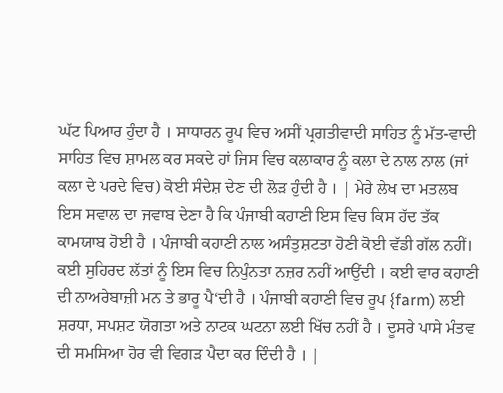ਘੱਟ ਪਿਆਰ ਹੁੰਦਾ ਹੈ । ਸਾਧਾਰਨ ਰੂਪ ਵਿਚ ਅਸੀਂ ਪ੍ਰਗਤੀਵਾਦੀ ਸਾਹਿਤ ਨੂੰ ਮੱਤ-ਵਾਦੀ ਸਾਹਿਤ ਵਿਚ ਸ਼ਾਮਲ ਕਰ ਸਕਦੇ ਹਾਂ ਜਿਸ ਵਿਚ ਕਲਾਕਾਰ ਨੂੰ ਕਲਾ ਦੇ ਨਾਲ ਨਾਲ (ਜਾਂ ਕਲਾ ਦੇ ਪਰਦੇ ਵਿਚ) ਕੋਈ ਸੰਦੇਸ਼ ਦੇਣ ਦੀ ਲੋੜ ਹੁੰਦੀ ਹੈ । | ਮੇਰੇ ਲੇਖ ਦਾ ਮਤਲਬ ਇਸ ਸਵਾਲ ਦਾ ਜਵਾਬ ਦੇਣਾ ਹੈ ਕਿ ਪੰਜਾਬੀ ਕਹਾਣੀ ਇਸ ਵਿਚ ਕਿਸ ਹੱਦ ਤੱਕ ਕਾਮਯਾਬ ਹੋਈ ਹੈ । ਪੰਜਾਬੀ ਕਹਾਣੀ ਨਾਲ ਅਸੰਤੁਸ਼ਟਤਾ ਹੋਣੀ ਕੋਈ ਵੱਡੀ ਗੱਲ ਨਹੀਂ। ਕਈ ਸੁਹਿਰਦ ਲੱਤਾਂ ਨੂੰ ਇਸ ਵਿਚ ਨਿਪੁੰਨਤਾ ਨਜ਼ਰ ਨਹੀਂ ਆਉਂਦੀ । ਕਈ ਵਾਰ ਕਹਾਣੀ ਦੀ ਨਾਅਰੇਬਾਜ਼ੀ ਮਨ ਤੇ ਭਾਰੂ ਪੈ‘ਦੀ ਹੈ । ਪੰਜਾਬੀ ਕਹਾਣੀ ਵਿਚ ਰੂਪ {farm) ਲਈ ਸ਼ਰਧਾ, ਸਪਸ਼ਟ ਯੋਗਤਾ ਅਤੇ ਨਾਟਕ ਘਟਨਾ ਲਈ ਖਿੱਚ ਨਹੀਂ ਹੈ । ਦੂਸਰੇ ਪਾਸੇ ਮੰਤਵ ਦੀ ਸਮਸਿਆ ਹੋਰ ਵੀ ਵਿਗੜ ਪੈਦਾ ਕਰ ਦਿੰਦੀ ਹੈ । |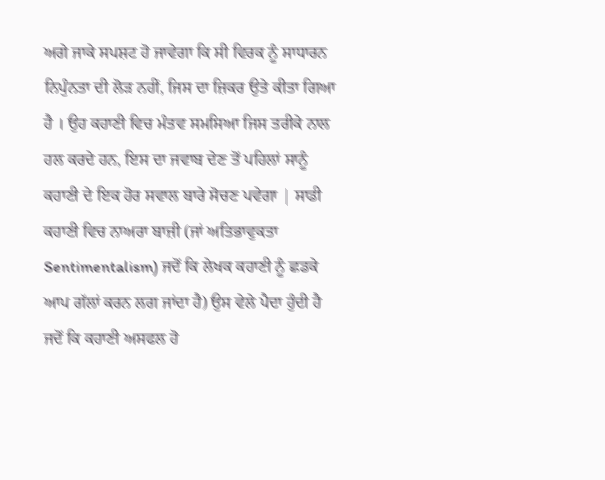ਅਗੇ ਜਾਕੇ ਸਪਸ਼ਟ ਹੋ ਜਾਵੇਗਾ ਕਿ ਸੀ ਵਿਰਕ ਨੂੰ ਸਾਧਾਰਨ ਨਿਪੁੰਨਤਾ ਦੀ ਲੋੜ ਨਹੀਂ, ਜਿਸ ਦਾ ਜ਼ਿਕਰ ਉਤੇ ਕੀਤਾ ਗਿਆ ਹੈ । ਉਹ ਕਹਾਣੀ ਵਿਚ ਮੰਤਵ ਸਮਸਿਆ ਜਿਸ ਤਰੀਕੇ ਨਾਲ ਹਲ ਕਰਦੇ ਹਨ, ਇਸ ਦਾ ਜਵਾਬ ਦੇਣ ਤੋਂ ਪਹਿਲਾਂ ਸਾਨੂੰ ਕਹਾਣੀ ਦੇ ਇਕ ਹੋਰ ਸਵਾਲ ਬਾਰੇ ਸੋਚਣ ਪਵੇਗਾ | ਸਾਡੀ ਕਹਾਣੀ ਵਿਚ ਨਾਅਰਾ ਬਾਜ਼ੀ (ਜਾਂ ਅਤਿਭਾਵੁਕਤਾ Sentimentalism) ਜਦੋਂ ਕਿ ਲੇਖਕ ਕਹਾਣੀ ਨੂੰ ਛਡਕੇ ਆਪ ਗੱਲਾਂ ਕਰਨ ਲਗ ਜਾਂਦਾ ਹੈ) ਉਸ ਵੇਲੇ ਪੈਦਾ ਹੁੰਦੀ ਹੈ ਜਦੋਂ ਕਿ ਕਹਾਣੀ ਅਸਫਲ ਹੋ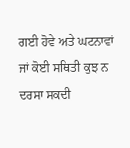ਗਈ ਹੋਵੇ ਅਤੇ ਘਟਨਾਵਾਂ ਜਾਂ ਕੋਈ ਸਥਿਤੀ ਕੁਝ ਨ ਦਰਸਾ ਸਕਦੀ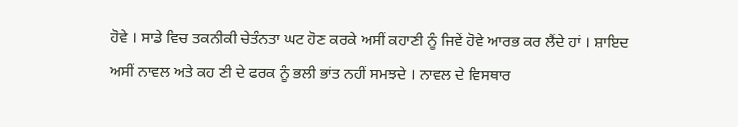ਹੋਵੇ । ਸਾਡੇ ਵਿਚ ਤਕਨੀਕੀ ਚੇਤੰਨਤਾ ਘਟ ਹੋਣ ਕਰਕੇ ਅਸੀਂ ਕਹਾਣੀ ਨੂੰ ਜਿਵੇਂ ਹੋਵੇ ਆਰਭ ਕਰ ਲੈਂਦੇ ਹਾਂ । ਸ਼ਾਇਦ ਅਸੀਂ ਨਾਵਲ ਅਤੇ ਕਹ ਣੀ ਦੇ ਫਰਕ ਨੂੰ ਭਲੀ ਭਾਂਤ ਨਹੀਂ ਸਮਝਦੇ । ਨਾਵਲ ਦੇ ਵਿਸਥਾਰ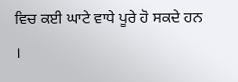ਵਿਚ ਕਈ ਘਾਟੇ ਵਾਧੇ ਪੂਰੇ ਹੋ ਸਕਦੇ ਹਨ ।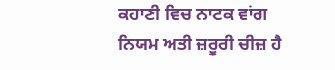ਕਹਾਣੀ ਵਿਚ ਨਾਟਕ ਵਾਂਗ ਨਿਯਮ ਅਤੀ ਜ਼ਰੂਰੀ ਚੀਜ਼ ਹੈ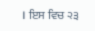। ਇਸ ਵਿਚ ੨੩